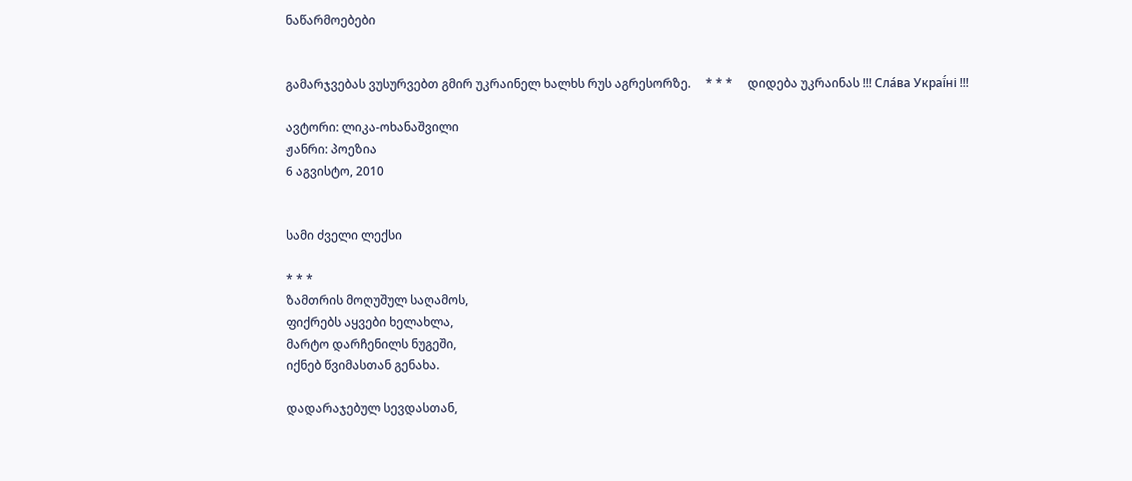ნაწარმოებები


გამარჯვებას ვუსურვებთ გმირ უკრაინელ ხალხს რუს აგრესორზე.     * * *     დიდება უკრაინას !!! Сла́ва Украї́ні !!!

ავტორი: ლიკა-ოხანაშვილი
ჟანრი: პოეზია
6 აგვისტო, 2010


სამი ძველი ლექსი

* * *
ზამთრის მოღუშულ საღამოს,
ფიქრებს აყვები ხელახლა,
მარტო დარჩენილს ნუგეში,
იქნებ წვიმასთან გენახა.

დადარაჯებულ სევდასთან,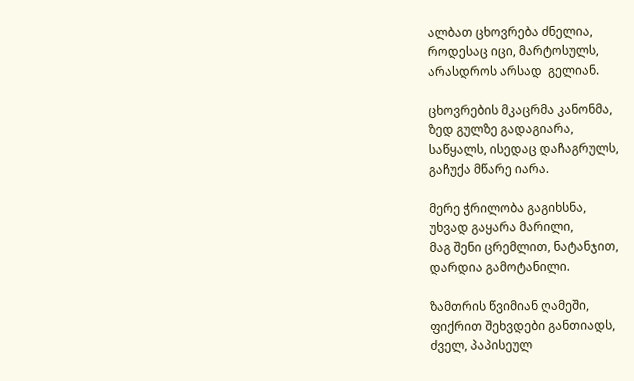ალბათ ცხოვრება ძნელია,
როდესაც იცი, მარტოსულს,
არასდროს არსად  გელიან.

ცხოვრების მკაცრმა კანონმა,
ზედ გულზე გადაგიარა,
საწყალს, ისედაც დაჩაგრულს,
გაჩუქა მწარე იარა.

მერე ჭრილობა გაგიხსნა,
უხვად გაყარა მარილი,
მაგ შენი ცრემლით, ნატანჯით,
დარდია გამოტანილი.

ზამთრის წვიმიან ღამეში,
ფიქრით შეხვდები განთიადს,
ძველ, პაპისეულ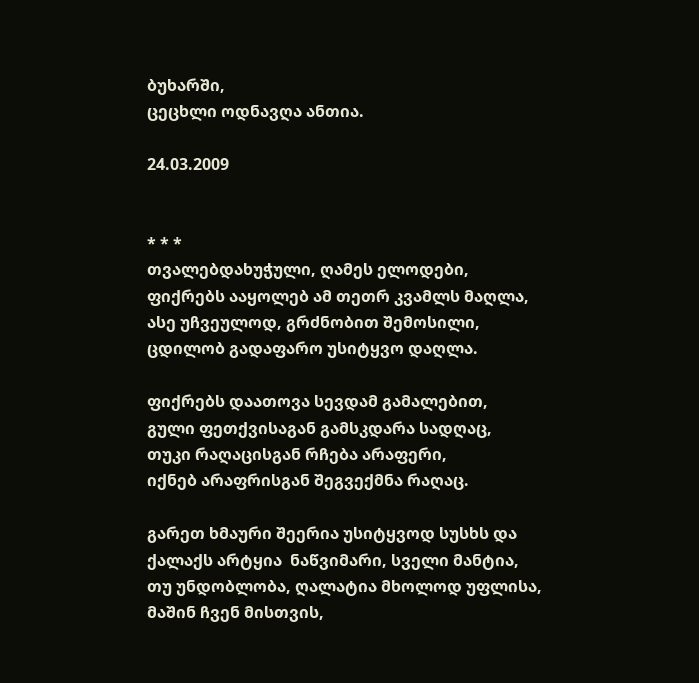ბუხარში,
ცეცხლი ოდნავღა ანთია.

24.03.2009


* * *
თვალებდახუჭული, ღამეს ელოდები,
ფიქრებს ააყოლებ ამ თეთრ კვამლს მაღლა,
ასე უჩვეულოდ, გრძნობით შემოსილი,
ცდილობ გადაფარო უსიტყვო დაღლა.

ფიქრებს დაათოვა სევდამ გამალებით,
გული ფეთქვისაგან გამსკდარა სადღაც,
თუკი რაღაცისგან რჩება არაფერი,
იქნებ არაფრისგან შეგვექმნა რაღაც.

გარეთ ხმაური შეერია უსიტყვოდ სუსხს და
ქალაქს არტყია  ნაწვიმარი, სველი მანტია,
თუ უნდობლობა, ღალატია მხოლოდ უფლისა,
მაშინ ჩვენ მისთვის,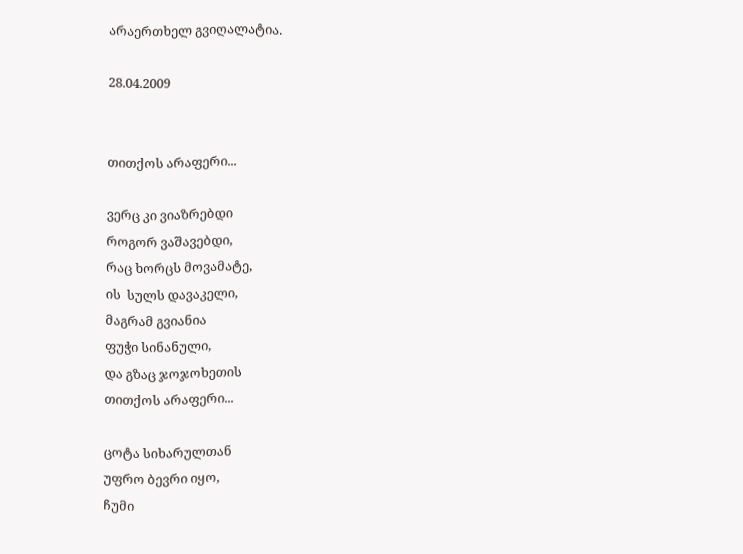არაერთხელ გვიღალატია.

28.04.2009


თითქოს არაფერი...

ვერც კი ვიაზრებდი
როგორ ვაშავებდი,
რაც ხორცს მოვამატე,
ის  სულს დავაკელი,
მაგრამ გვიანია
ფუჭი სინანული,
და გზაც ჯოჯოხეთის
თითქოს არაფერი...

ცოტა სიხარულთან
უფრო ბევრი იყო,
ჩუმი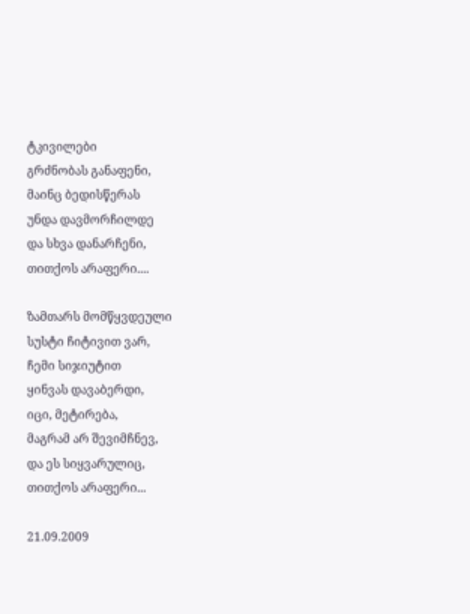ტკივილები
გრძნობას განაფენი,
მაინც ბედისწერას
უნდა დავმორჩილდე
და სხვა დანარჩენი,
თითქოს არაფერი....

ზამთარს მომწყვდეული
სუსტი ჩიტივით ვარ,
ჩემი სიჯიუტით
ყინვას დავაბერდი,
იცი, მეტირება,
მაგრამ არ შევიმჩნევ,
და ეს სიყვარულიც,
თითქოს არაფერი...

21.09.2009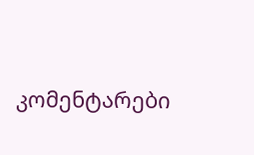კომენტარები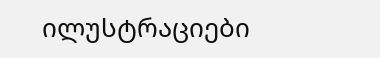ილუსტრაციები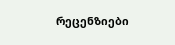რეცენზიები